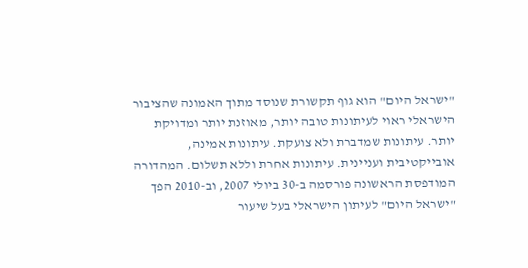"ישראל היום" הוא גוף תקשורת שנוסד מתוך האמונה שהציבור הישראלי ראוי לעיתונות טובה יותר, מאוזנת יותר ומדויקת יותר. עיתונות שמדברת ולא צועקת. עיתונות אמינה, אובייקטיבית ועניינית. עיתונות אחרת וללא תשלום. המהדורה המודפסת הראשונה פורסמה ב-30 ביולי 2007, וב-2010 הפך "ישראל היום" לעיתון הישראלי בעל שיעור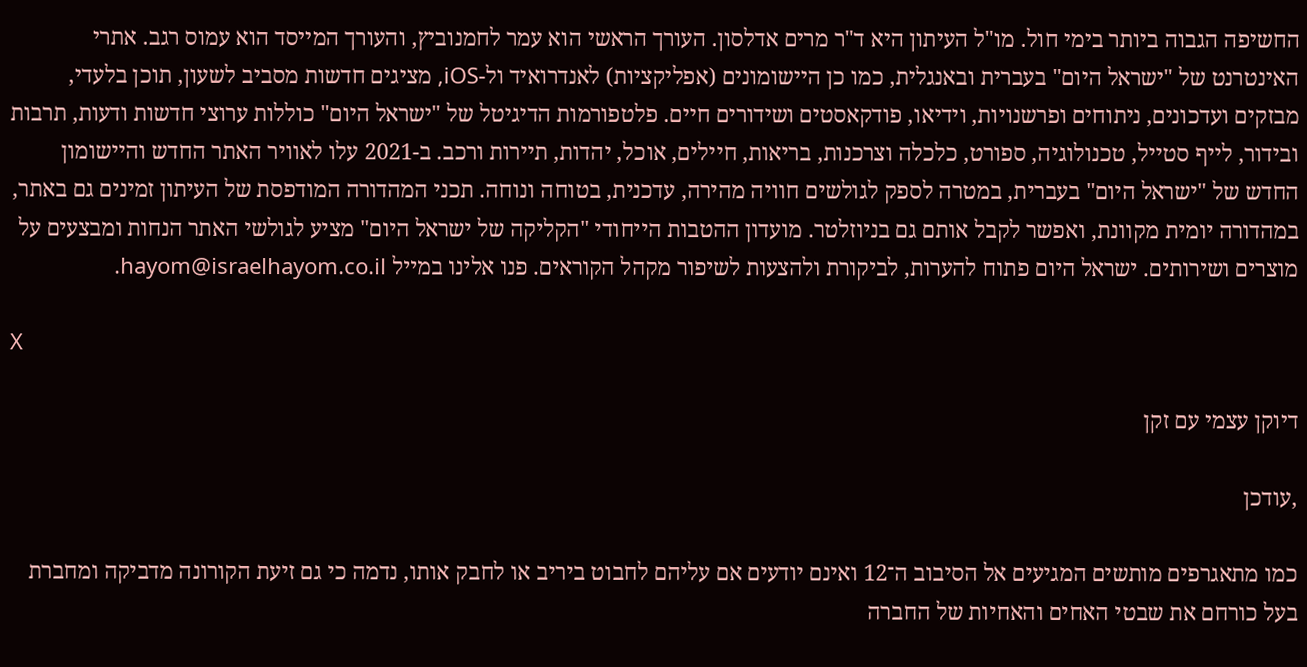החשיפה הגבוה ביותר בימי חול. מו"ל העיתון היא ד"ר מרים אדלסון. העורך הראשי הוא עמר לחמנוביץ, והעורך המייסד הוא עמוס רגב. אתרי האינטרנט של "ישראל היום" בעברית ובאנגלית, כמו כן היישומונים (אפליקציות) לאנדרואיד ול-iOS, מציגים חדשות מסביב לשעון, תוכן בלעדי, מבזקים ועדכונים, ניתוחים ופרשנויות, וידיאו, פודקאסטים ושידורים חיים. פלטפורמות הדיגיטל של "ישראל היום" כוללות ערוצי חדשות ודעות, תרבות ובידור, לייף סטייל, טכנולוגיה, ספורט, כלכלה וצרכנות, בריאות, חיילים, אוכל, יהדות, תיירות ורכב. ב-2021 עלו לאוויר האתר החדש והיישומון החדש של "ישראל היום" בעברית, במטרה לספק לגולשים חוויה מהירה, עדכנית, בטוחה ונוחה. תכני המהדורה המודפסת של העיתון זמינים גם באתר, במהדורה יומית מקוונת, ואפשר לקבל אותם גם בניוזלטר. מועדון ההטבות הייחודי "הקליקה של ישראל היום" מציע לגולשי האתר הנחות ומבצעים על מוצרים ושירותים. ישראל היום פתוח להערות, לביקורת ולהצעות לשיפור מקהל הקוראים. פנו אלינו במייל hayom@israelhayom.co.il.

X

דיוקן עצמי עם זקן

,עודכן

כמו מתאגרפים מותשים המגיעים אל הסיבוב ה־12 ואינם יודעים אם עליהם לחבוט ביריב או לחבק אותו, נדמה כי גם זיעת הקורונה מדביקה ומחברת בעל כורחם את שבטי האחים והאחיות של החברה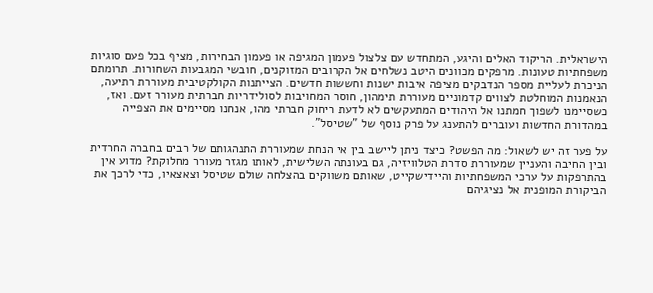הישראלית. הריקוד האלים והיגע, המתחדש עם צלצול פעמון המגיפה או פעמון הבחירות, מציף בכל פעם סוגיות משפחתיות טעונות. מרפקים מכוונים היטב נשלחים אל הקרובים המזוקנים, חובשי המגבעות השחורות. תרומתם הניכרת לעליית מספר הנדבקים מציפה איבות ישנות וחששות חדשים. הצייתנות הקולקטיבית מעוררת רתיעה, הנאמנות המוחלטת לצווים קדמוניים מעוררת תימהון, חוסר המחויבות לסולידריות חברתית מעורר זעם. ואז, כשסיימנו לשפוך חמתנו אל היהודים המתעקשים לא לדעת ריחוק חברתי מהו, אנחנו מסיימים את הצפייה במהדורת החדשות ועוברים להתענג על פרק נוסף של "שטיסל".

על פער זה יש לשאול: מה הפשט? כיצד ניתן ליישב בין אי הנחת שמעוררת התנהגותם של רבים בחברה החרדית ובין החיבה והעניין שמעוררת סדרת הטלוויזיה, גם בעונתה השלישית, לאותו מגזר מעורר מחלוקת? מדוע אין בהתרפקות על ערכי המשפחתיות והיידישקייט, שאותם משווקים בהצלחה שולם שטיסל וצאצאיו, כדי לרכך את הביקורת המופנית אל נציגיהם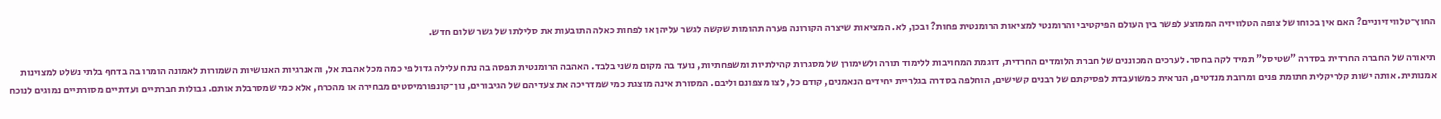החוץ־טלוויזיוניים? האם אין בכוחו של צופה הטלוויזיה הממוצע לפשר בין העולם הפיקטיבי והרומנטי למציאות הרומנטית פחות? ובכן, לא. המציאות שיצרה הקורונה פערה תהומות שקשה לגשר עליהן או לפחות כאלה התובעות את סלילתו של גשר שלום חדש.

תיאורה של החברה החרדית בסדרה "שטיסל" תמיד לקה בחסר. לערכים המכוננים של חברת הלומדים החרדית, דוגמת המחויבות ללימוד תורה ולשימורן של מסגרות קהילתיות ומשפחתיות, נועד בה מקום משני בלבד. האהבה הרומנטית תפסה בה נתח עלילה גדול פי כמה מכל אהבת אל, והאנרגיות האנושיות השמורות לאמונה הומרו בה בדחף בלתי נשלט למצוינות אמנותית. אותה ישות קלריקלית חתומת פנים ומרובת מנדטים, הנראית כמשועבדת לפסיקתם של רבנים קשישים, הוחלפה בסדרה בגלריית יחידים הנאמנים, קודם כל, לצו מצפונם וליבם. המסורת אינה מוצגת כמי שמדריכה את צעדיהם של הגיבורים, נון־קונפורמיסטים מבחירה או מהכרח, אלא כמי שמסרבלת אותם. גבולות חברתיים ועדתיים מסורתיים נמוגים לנוכח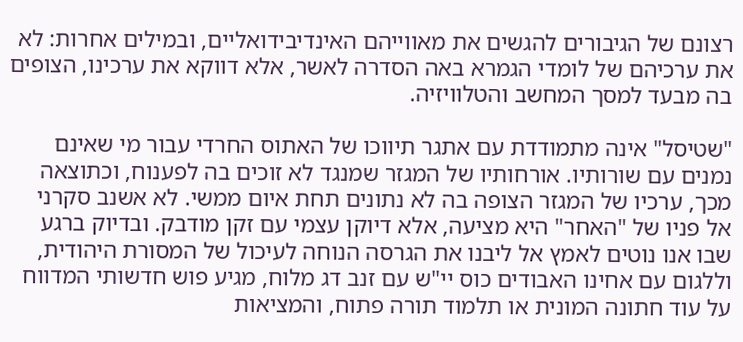רצונם של הגיבורים להגשים את מאווייהם האינדיבידואליים, ובמילים אחרות: לא את ערכיהם של לומדי הגמרא באה הסדרה לאשר, אלא דווקא את ערכינו, הצופים בה מבעד למסך המחשב והטלוויזיה.

"שטיסל" אינה מתמודדת עם אתגר תיווכו של האתוס החרדי עבור מי שאינם נמנים עם שורותיו. אורחותיו של המגזר שמנגד לא זוכים בה לפענוח, וכתוצאה מכך, ערכיו של המגזר הצופה בה לא נתונים תחת איום ממשי. לא אשנב סקרני אל פניו של "האחר" היא מציעה, אלא דיוקן עצמי עם זקן מודבק. ובדיוק ברגע שבו אנו נוטים לאמץ אל ליבנו את הגרסה הנוחה לעיכול של המסורת היהודית, וללגום עם אחינו האבודים כוס יי"ש עם זנב דג מלוח, מגיע פוש חדשותי המדווח על עוד חתונה המונית או תלמוד תורה פתוח, והמציאות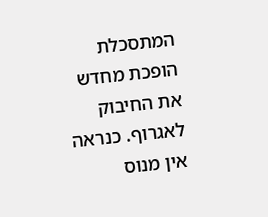המתסכלת הופכת מחדש את החיבוק לאגרוף. כנראה אין מנוס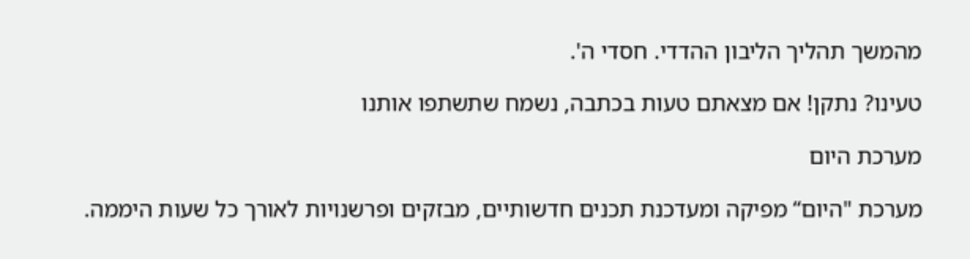מהמשך תהליך הליבון ההדדי. חסדי ה'.

טעינו? נתקן! אם מצאתם טעות בכתבה, נשמח שתשתפו אותנו

מערכת היום

מערכת "היום“ מפיקה ומעדכנת תכנים חדשותיים, מבזקים ופרשנויות לאורך כל שעות היממה.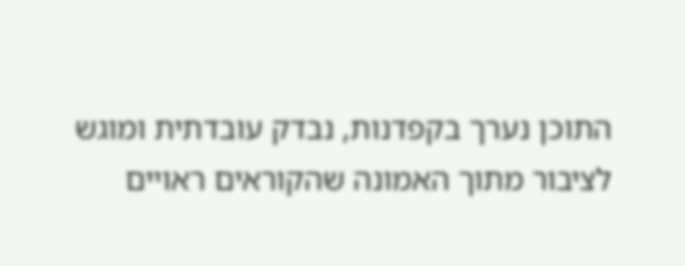התוכן נערך בקפדנות, נבדק עובדתית ומוגש לציבור מתוך האמונה שהקוראים ראויים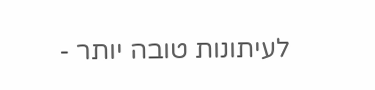לעיתונות טובה יותר -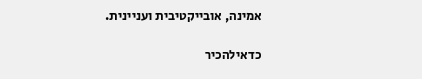אמינה, אובייקטיבית ועניינית.

כדאילהכיר